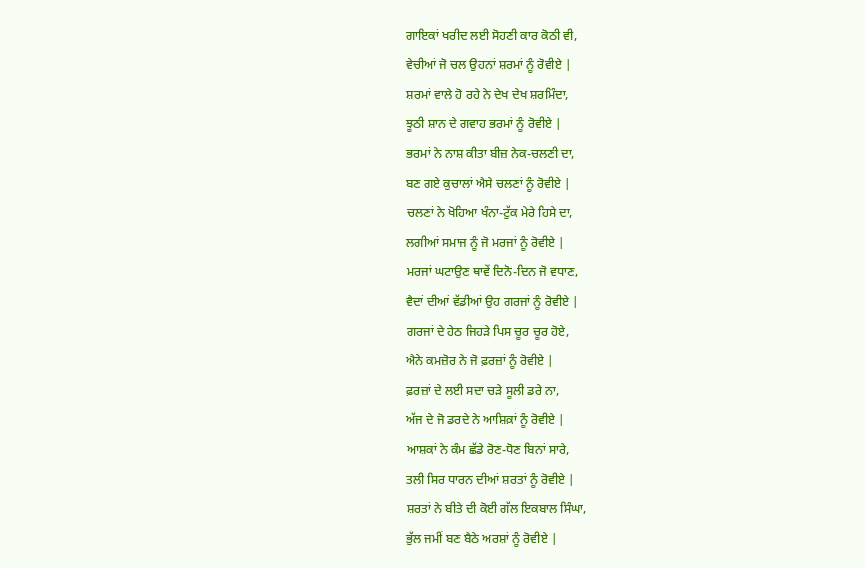ਗਾਇਕਾਂ ਖਰੀਦ ਲਈ ਸੋਹਣੀ ਕਾਰ ਕੋਠੀ ਵੀ,
ਵੇਚੀਆਂ ਜੋ ਚਲ ਉਹਨਾਂ ਸ਼ਰਮਾਂ ਨੂੰ ਰੋਵੀਏ |
ਸ਼ਰਮਾਂ ਵਾਲੇ ਹੋ ਰਹੇ ਨੇ ਦੇਖ ਦੇਖ ਸ਼ਰਮਿੰਦਾ,
ਝੂਠੀ ਸ਼ਾਨ ਦੇ ਗਵਾਹ ਭਰਮਾਂ ਨੂੰ ਰੋਵੀਏ |
ਭਰਮਾਂ ਨੇ ਨਾਸ਼ ਕੀਤਾ ਬੀਜ਼ ਨੇਕ-ਚਲਣੀ ਦਾ,
ਬਣ ਗਏ ਕੁਚਾਲਾਂ ਐਸੇ ਚਲਣਾਂ ਨੂੰ ਰੋਵੀਏ |
ਚਲਣਾਂ ਨੇ ਖੋਹਿਆ ਖੰਨਾ-ਟੁੱਕ ਮੇਰੇ ਹਿਸੇ ਦਾ,
ਲਗੀਆਂ ਸਮਾਜ ਨੂੰ ਜੋ ਮਰਜਾਂ ਨੂੰ ਰੋਵੀਏ |
ਮਰਜਾਂ ਘਟਾਉਣ ਥਾਵੇਂ ਦਿਨੋ-ਦਿਨ ਜੋ ਵਧਾਣ,
ਵੈਦਾਂ ਦੀਆਂ ਵੱਡੀਆਂ ਉਹ ਗਰਜਾਂ ਨੂੰ ਰੋਵੀਏ |
ਗਰਜਾਂ ਦੇ ਹੇਠ ਜਿਹੜੇ ਪਿਸ ਚੂਰ ਚੂਰ ਹੋਏ,
ਐਨੇ ਕਮਜ਼ੋਰ ਨੇ ਜੋ ਫ਼ਰਜ਼ਾਂ ਨੂੰ ਰੋਵੀਏ |
ਫ਼ਰਜ਼ਾਂ ਦੇ ਲਈ ਸਦਾ ਚੜੇ ਸੂਲੀ ਡਰੇ ਨਾ,
ਅੱਜ ਦੇ ਜੋ ਡਰਦੇ ਨੇ ਆਸ਼ਿਕ਼ਾਂ ਨੂੰ ਰੋਵੀਏ |
ਆਸ਼ਕਾਂ ਨੇ ਕੰਮ ਛੱਡੇ ਰੋਣ-ਧੋਣ ਬਿਨਾਂ ਸਾਰੇ,
ਤਲੀ ਸਿਰ ਧਾਰਨ ਦੀਆਂ ਸ਼ਰਤਾਂ ਨੂੰ ਰੋਵੀਏ |
ਸ਼ਰਤਾਂ ਨੇ ਬੀਤੇ ਦੀ ਕੋਈ ਗੱਲ ਇਕਬਾਲ ਸਿੰਘਾ,
ਭੁੱਲ ਜਮੀਂ ਬਣ ਬੈਠੇ ਅਰਸ਼ਾਂ ਨੂੰ ਰੋਵੀਏ |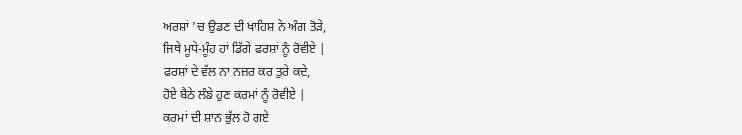ਅਰਸ਼ਾਂ 'ਚ ਉਡਣ ਦੀ ਖਾਹਿਸ਼ ਨੇ ਅੰਗ ਤੋੜੇ,
ਜਿਥੇ ਮੂਧੇ-ਮੂੰਹ ਹਾਂ ਡਿੱਗੇ ਫਰਸ਼ਾਂ ਨੂੰ ਰੋਵੀਏ |
ਫਰਸ਼ਾਂ ਦੇ ਵੱਲ ਨਾ ਨਜ਼ਰ ਕਰ ਤੁਰੇ ਕਦੇ,
ਹੋਏ ਬੈਠੇ ਲੰਙੇ ਹੁਣ ਕਰਮਾਂ ਨੂੰ ਰੋਵੀਏ |
ਕਰਮਾਂ ਦੀ ਸ਼ਾਨ ਭੁੱਲ ਹੋ ਗਏ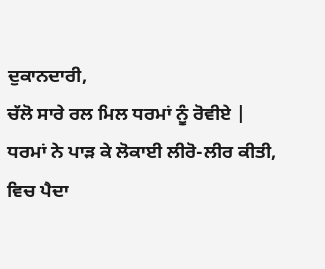ਦੁਕਾਨਦਾਰੀ,
ਚੱਲੋ ਸਾਰੇ ਰਲ ਮਿਲ ਧਰਮਾਂ ਨੂੰ ਰੋਵੀਏ |
ਧਰਮਾਂ ਨੇ ਪਾੜ ਕੇ ਲੋਕਾਈ ਲੀਰੋ-ਲੀਰ ਕੀਤੀ,
ਵਿਚ ਪੈਦਾ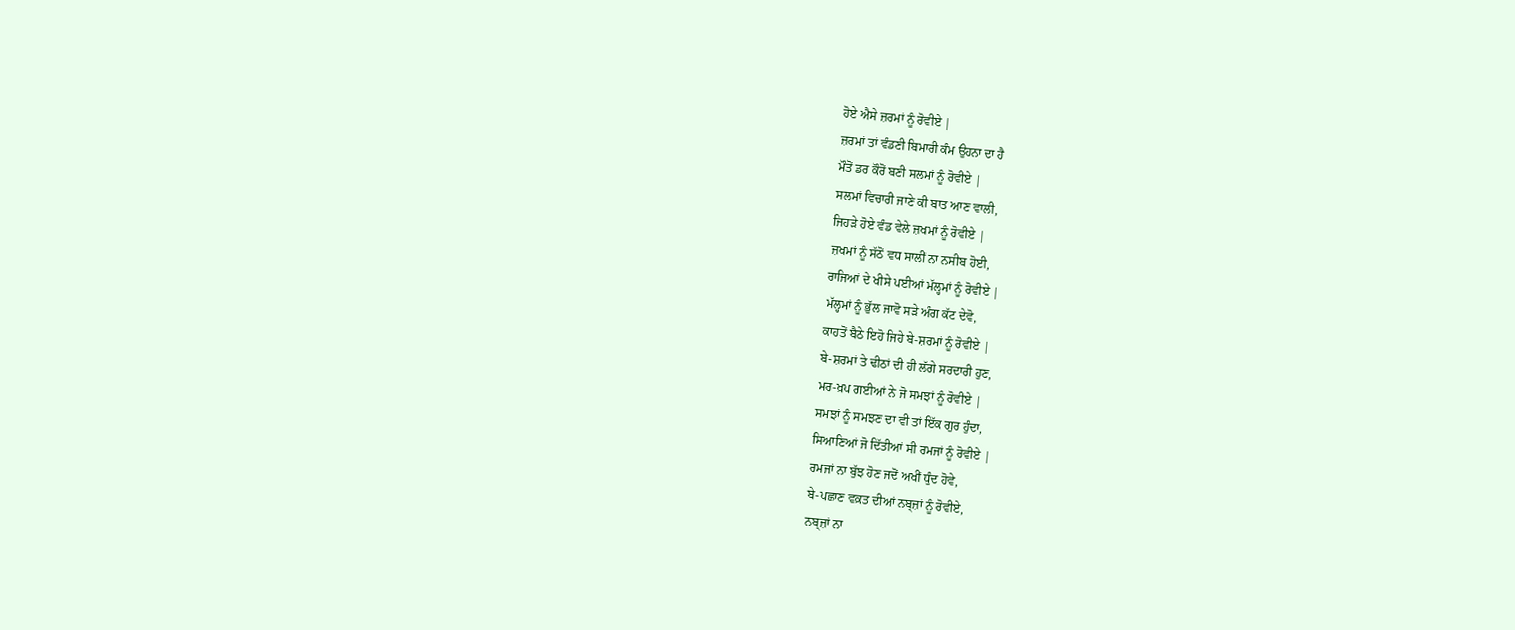ਹੋਏ ਐਸੇ ਜ਼ਰਮਾਂ ਨੂੰ ਰੋਵੀਏ |
ਜ਼ਰਮਾਂ ਤਾਂ ਵੰਡਣੀ ਬਿਮਾਰੀ ਕੰਮ ਉਹਨਾ ਦਾ ਹੈ
ਮੌਤੋਂ ਡਰ ਕੌਰੋਂ ਬਣੀ ਸਲਮਾਂ ਨੂੰ ਰੋਵੀਏ |
ਸਲਮਾਂ ਵਿਚਾਰੀ ਜਾਣੇ ਕੀ ਬਾਤ ਆਣ ਵਾਲੀ,
ਜਿਹੜੇ ਹੋਏ ਵੰਡ ਵੇਲੇ ਜ਼ਖਮਾਂ ਨੂੰ ਰੋਵੀਏ |
ਜ਼ਖਮਾਂ ਨੂੰ ਸੱਠੋਂ ਵਧ ਸਾਲੀਂ ਨਾ ਨਸੀਬ ਹੋਈ,
ਰਾਜਿਆਂ ਦੇ ਖੀਸੇ ਪਈਆਂ ਮੱਲ੍ਹਮਾਂ ਨੂੰ ਰੋਵੀਏ |
ਮੱਲ੍ਹਮਾਂ ਨੂੰ ਭੁੱਲ ਜਾਵੋ ਸੜੇ ਅੰਗ ਕੱਟ ਦੇਵੋ,
ਕਾਹਤੋਂ ਬੈਠੇ ਇਹੋ ਜਿਹੇ ਬੇ-ਸ਼ਰਮਾਂ ਨੂੰ ਰੋਵੀਏ |
ਬੇ-ਸ਼ਰਮਾਂ ਤੇ ਢੀਠਾਂ ਦੀ ਹੀ ਲੱਗੇ ਸਰਦਾਰੀ ਹੁਣ,
ਮਰ-ਖ਼ਪ ਗਈਆਂ ਨੇ ਜੋ ਸਮਝਾਂ ਨੂੰ ਰੋਵੀਏ |
ਸਮਝਾਂ ਨੂੰ ਸਮਝਣ ਦਾ ਵੀ ਤਾਂ ਇੱਕ ਗੁਰ ਹੁੰਦਾ,
ਸਿਆਣਿਆਂ ਜੋ ਦਿੱਤੀਆਂ ਸੀ ਰਮਜਾਂ ਨੂੰ ਰੋਵੀਏ |
ਰਮਜਾਂ ਨਾ ਬੁੱਝ ਹੋਣ ਜਦੋਂ ਅਖੀਂ ਧੁੰਦ ਹੋਵੇ,
ਬੇ-ਪਛਾਣ ਵਕ਼ਤ ਦੀਆਂ ਨਬ੍ਜ਼ਾਂ ਨੂੰ ਰੋਵੀਏ,
ਨਬ੍ਜ਼ਾਂ ਨਾ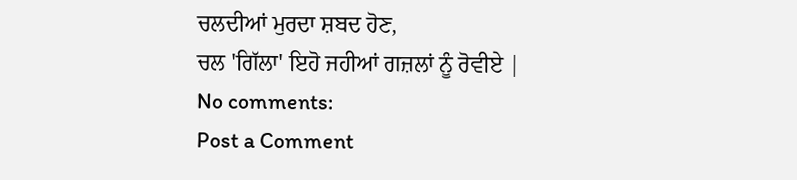ਚਲਦੀਆਂ ਮੁਰਦਾ ਸ਼ਬਦ ਹੋਣ,
ਚਲ 'ਗਿੱਲਾ' ਇਹੋ ਜਹੀਆਂ ਗਜ਼ਲਾਂ ਨੂੰ ਰੋਵੀਏ |
No comments:
Post a Comment